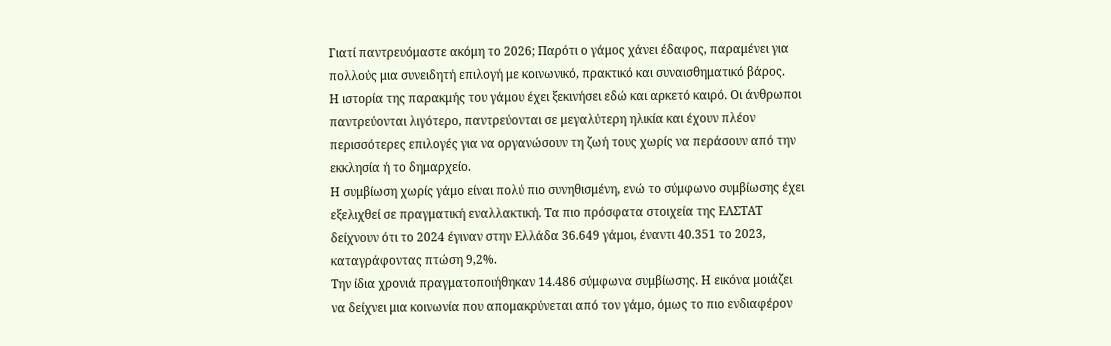Γιατί παντρευόμαστε ακόμη το 2026; Παρότι ο γάμος χάνει έδαφος, παραμένει για πολλούς μια συνειδητή επιλογή με κοινωνικό, πρακτικό και συναισθηματικό βάρος.
Η ιστορία της παρακμής του γάμου έχει ξεκινήσει εδώ και αρκετό καιρό. Οι άνθρωποι παντρεύονται λιγότερο, παντρεύονται σε μεγαλύτερη ηλικία και έχουν πλέον περισσότερες επιλογές για να οργανώσουν τη ζωή τους χωρίς να περάσουν από την εκκλησία ή το δημαρχείο.
Η συμβίωση χωρίς γάμο είναι πολύ πιο συνηθισμένη, ενώ το σύμφωνο συμβίωσης έχει εξελιχθεί σε πραγματική εναλλακτική. Τα πιο πρόσφατα στοιχεία της ΕΛΣΤΑΤ δείχνουν ότι το 2024 έγιναν στην Ελλάδα 36.649 γάμοι, έναντι 40.351 το 2023, καταγράφοντας πτώση 9,2%.
Την ίδια χρονιά πραγματοποιήθηκαν 14.486 σύμφωνα συμβίωσης. Η εικόνα μοιάζει να δείχνει μια κοινωνία που απομακρύνεται από τον γάμο, όμως το πιο ενδιαφέρον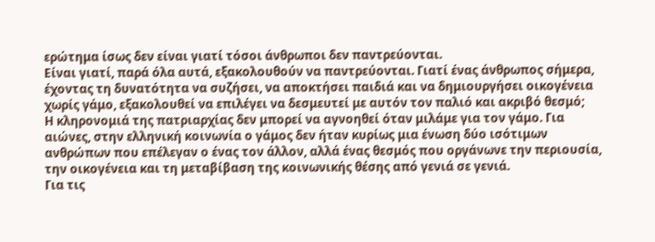ερώτημα ίσως δεν είναι γιατί τόσοι άνθρωποι δεν παντρεύονται.
Είναι γιατί, παρά όλα αυτά, εξακολουθούν να παντρεύονται. Γιατί ένας άνθρωπος σήμερα, έχοντας τη δυνατότητα να συζήσει, να αποκτήσει παιδιά και να δημιουργήσει οικογένεια χωρίς γάμο, εξακολουθεί να επιλέγει να δεσμευτεί με αυτόν τον παλιό και ακριβό θεσμό;
Η κληρονομιά της πατριαρχίας δεν μπορεί να αγνοηθεί όταν μιλάμε για τον γάμο. Για αιώνες, στην ελληνική κοινωνία ο γάμος δεν ήταν κυρίως μια ένωση δύο ισότιμων ανθρώπων που επέλεγαν ο ένας τον άλλον, αλλά ένας θεσμός που οργάνωνε την περιουσία, την οικογένεια και τη μεταβίβαση της κοινωνικής θέσης από γενιά σε γενιά.
Για τις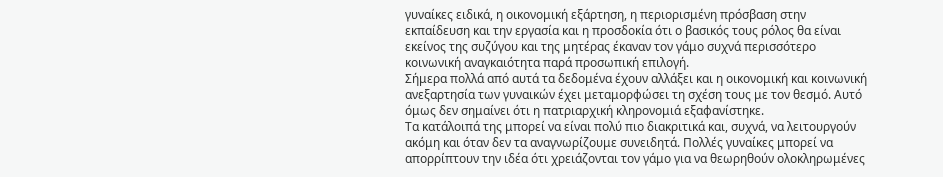γυναίκες ειδικά, η οικονομική εξάρτηση, η περιορισμένη πρόσβαση στην εκπαίδευση και την εργασία και η προσδοκία ότι ο βασικός τους ρόλος θα είναι εκείνος της συζύγου και της μητέρας έκαναν τον γάμο συχνά περισσότερο κοινωνική αναγκαιότητα παρά προσωπική επιλογή.
Σήμερα πολλά από αυτά τα δεδομένα έχουν αλλάξει και η οικονομική και κοινωνική ανεξαρτησία των γυναικών έχει μεταμορφώσει τη σχέση τους με τον θεσμό. Αυτό όμως δεν σημαίνει ότι η πατριαρχική κληρονομιά εξαφανίστηκε.
Τα κατάλοιπά της μπορεί να είναι πολύ πιο διακριτικά και, συχνά, να λειτουργούν ακόμη και όταν δεν τα αναγνωρίζουμε συνειδητά. Πολλές γυναίκες μπορεί να απορρίπτουν την ιδέα ότι χρειάζονται τον γάμο για να θεωρηθούν ολοκληρωμένες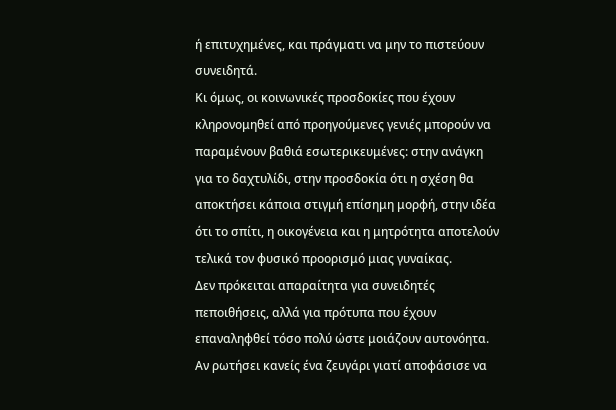ή επιτυχημένες, και πράγματι να μην το πιστεύουν συνειδητά.
Κι όμως, οι κοινωνικές προσδοκίες που έχουν κληρονομηθεί από προηγούμενες γενιές μπορούν να παραμένουν βαθιά εσωτερικευμένες: στην ανάγκη για το δαχτυλίδι, στην προσδοκία ότι η σχέση θα αποκτήσει κάποια στιγμή επίσημη μορφή, στην ιδέα ότι το σπίτι, η οικογένεια και η μητρότητα αποτελούν τελικά τον φυσικό προορισμό μιας γυναίκας.
Δεν πρόκειται απαραίτητα για συνειδητές πεποιθήσεις, αλλά για πρότυπα που έχουν επαναληφθεί τόσο πολύ ώστε μοιάζουν αυτονόητα.
Αν ρωτήσει κανείς ένα ζευγάρι γιατί αποφάσισε να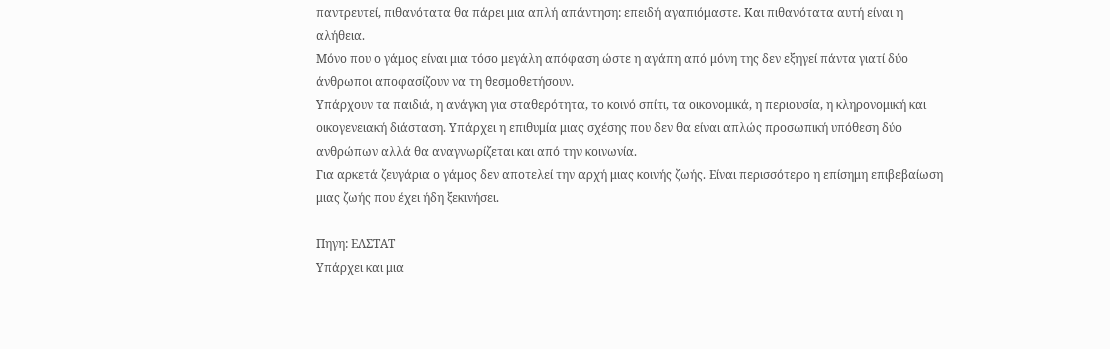παντρευτεί, πιθανότατα θα πάρει μια απλή απάντηση: επειδή αγαπιόμαστε. Και πιθανότατα αυτή είναι η αλήθεια.
Μόνο που ο γάμος είναι μια τόσο μεγάλη απόφαση ώστε η αγάπη από μόνη της δεν εξηγεί πάντα γιατί δύο άνθρωποι αποφασίζουν να τη θεσμοθετήσουν.
Υπάρχουν τα παιδιά, η ανάγκη για σταθερότητα, το κοινό σπίτι, τα οικονομικά, η περιουσία, η κληρονομική και οικογενειακή διάσταση. Υπάρχει η επιθυμία μιας σχέσης που δεν θα είναι απλώς προσωπική υπόθεση δύο ανθρώπων αλλά θα αναγνωρίζεται και από την κοινωνία.
Για αρκετά ζευγάρια ο γάμος δεν αποτελεί την αρχή μιας κοινής ζωής. Είναι περισσότερο η επίσημη επιβεβαίωση μιας ζωής που έχει ήδη ξεκινήσει.

Πηγη: ΕΛΣΤΑΤ
Υπάρχει και μια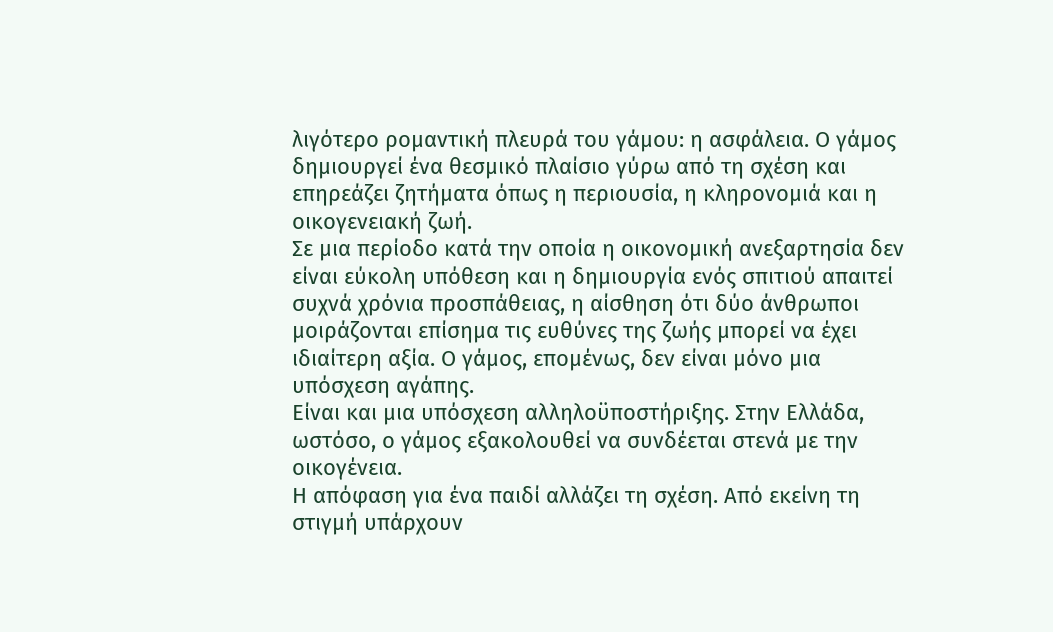λιγότερο ρομαντική πλευρά του γάμου: η ασφάλεια. Ο γάμος δημιουργεί ένα θεσμικό πλαίσιο γύρω από τη σχέση και επηρεάζει ζητήματα όπως η περιουσία, η κληρονομιά και η οικογενειακή ζωή.
Σε μια περίοδο κατά την οποία η οικονομική ανεξαρτησία δεν είναι εύκολη υπόθεση και η δημιουργία ενός σπιτιού απαιτεί συχνά χρόνια προσπάθειας, η αίσθηση ότι δύο άνθρωποι μοιράζονται επίσημα τις ευθύνες της ζωής μπορεί να έχει ιδιαίτερη αξία. Ο γάμος, επομένως, δεν είναι μόνο μια υπόσχεση αγάπης.
Είναι και μια υπόσχεση αλληλοϋποστήριξης. Στην Ελλάδα, ωστόσο, ο γάμος εξακολουθεί να συνδέεται στενά με την οικογένεια.
Η απόφαση για ένα παιδί αλλάζει τη σχέση. Από εκείνη τη στιγμή υπάρχουν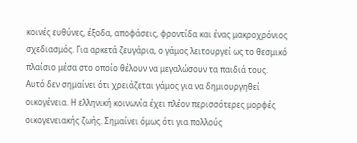κοινές ευθύνες, έξοδα, αποφάσεις, φροντίδα και ένας μακροχρόνιος σχεδιασμός. Για αρκετά ζευγάρια, ο γάμος λειτουργεί ως το θεσμικό πλαίσιο μέσα στο οποίο θέλουν να μεγαλώσουν τα παιδιά τους.
Αυτό δεν σημαίνει ότι χρειάζεται γάμος για να δημιουργηθεί οικογένεια. Η ελληνική κοινωνία έχει πλέον περισσότερες μορφές οικογενειακής ζωής. Σημαίνει όμως ότι για πολλούς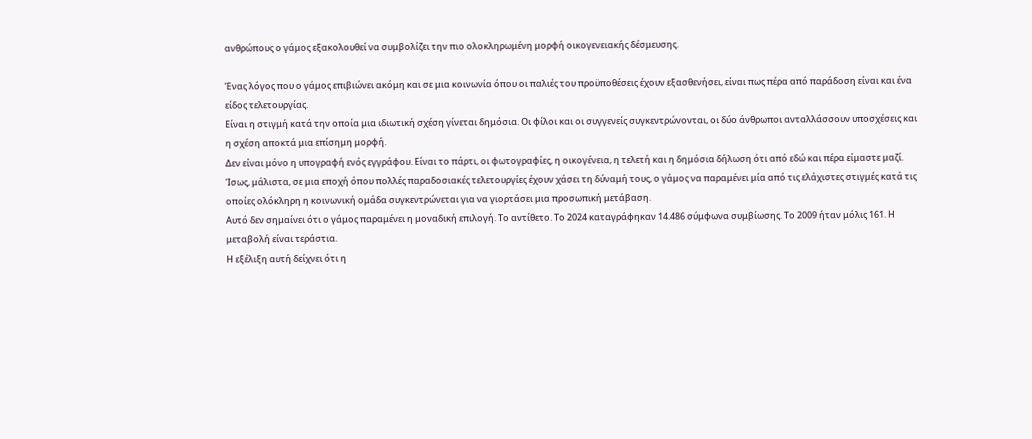ανθρώπους ο γάμος εξακολουθεί να συμβολίζει την πιο ολοκληρωμένη μορφή οικογενειακής δέσμευσης.

Ένας λόγος που ο γάμος επιβιώνει ακόμη και σε μια κοινωνία όπου οι παλιές του προϋποθέσεις έχουν εξασθενήσει, είναι πως πέρα από παράδοση είναι και ένα είδος τελετουργίας.
Είναι η στιγμή κατά την οποία μια ιδιωτική σχέση γίνεται δημόσια. Οι φίλοι και οι συγγενείς συγκεντρώνονται, οι δύο άνθρωποι ανταλλάσσουν υποσχέσεις και η σχέση αποκτά μια επίσημη μορφή.
Δεν είναι μόνο η υπογραφή ενός εγγράφου. Είναι το πάρτι, οι φωτογραφίες, η οικογένεια, η τελετή και η δημόσια δήλωση ότι από εδώ και πέρα είμαστε μαζί.
Ίσως, μάλιστα, σε μια εποχή όπου πολλές παραδοσιακές τελετουργίες έχουν χάσει τη δύναμή τους, ο γάμος να παραμένει μία από τις ελάχιστες στιγμές κατά τις οποίες ολόκληρη η κοινωνική ομάδα συγκεντρώνεται για να γιορτάσει μια προσωπική μετάβαση.
Αυτό δεν σημαίνει ότι ο γάμος παραμένει η μοναδική επιλογή. Το αντίθετο. Το 2024 καταγράφηκαν 14.486 σύμφωνα συμβίωσης. Το 2009 ήταν μόλις 161. Η μεταβολή είναι τεράστια.
Η εξέλιξη αυτή δείχνει ότι η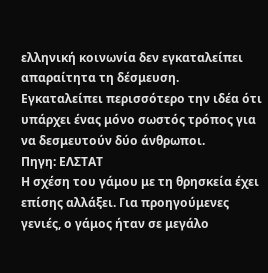ελληνική κοινωνία δεν εγκαταλείπει απαραίτητα τη δέσμευση. Εγκαταλείπει περισσότερο την ιδέα ότι υπάρχει ένας μόνο σωστός τρόπος για να δεσμευτούν δύο άνθρωποι.
Πηγη: ΕΛΣΤΑΤ
Η σχέση του γάμου με τη θρησκεία έχει επίσης αλλάξει. Για προηγούμενες γενιές, ο γάμος ήταν σε μεγάλο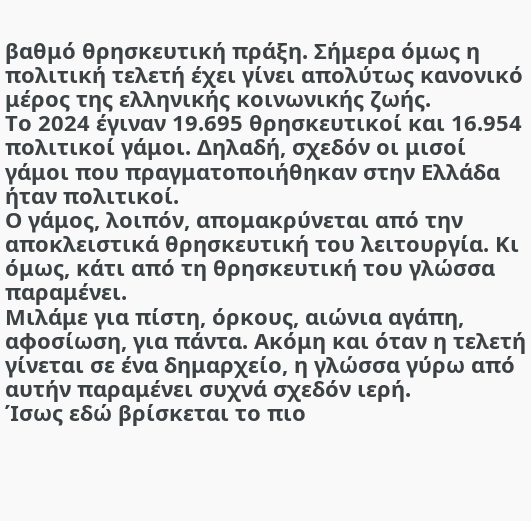βαθμό θρησκευτική πράξη. Σήμερα όμως η πολιτική τελετή έχει γίνει απολύτως κανονικό μέρος της ελληνικής κοινωνικής ζωής.
Το 2024 έγιναν 19.695 θρησκευτικοί και 16.954 πολιτικοί γάμοι. Δηλαδή, σχεδόν οι μισοί γάμοι που πραγματοποιήθηκαν στην Ελλάδα ήταν πολιτικοί.
Ο γάμος, λοιπόν, απομακρύνεται από την αποκλειστικά θρησκευτική του λειτουργία. Κι όμως, κάτι από τη θρησκευτική του γλώσσα παραμένει.
Μιλάμε για πίστη, όρκους, αιώνια αγάπη, αφοσίωση, για πάντα. Ακόμη και όταν η τελετή γίνεται σε ένα δημαρχείο, η γλώσσα γύρω από αυτήν παραμένει συχνά σχεδόν ιερή.
Ίσως εδώ βρίσκεται το πιο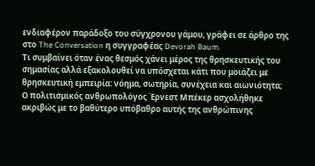ενδιαφέρον παράδοξο του σύγχρονου γάμου, γράφει σε άρθρο της στο The Conversation η συγγραφέας Devorah Baum.
Τι συμβαίνει όταν ένας θεσμός χάνει μέρος της θρησκευτικής του σημασίας αλλά εξακολουθεί να υπόσχεται κάτι που μοιάζει με θρησκευτική εμπειρία: νόημα, σωτηρία, συνέχεια και αιωνιότητα;
Ο πολιτισμικός ανθρωπολόγος Έρνεστ Μπέκερ ασχολήθηκε ακριβώς με το βαθύτερο υπόβαθρο αυτής της ανθρώπινης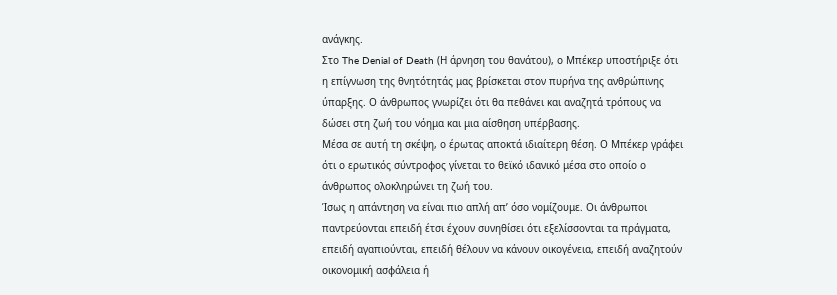ανάγκης.
Στο The Denial of Death (Η άρνηση του θανάτου), ο Μπέκερ υποστήριξε ότι η επίγνωση της θνητότητάς μας βρίσκεται στον πυρήνα της ανθρώπινης ύπαρξης. Ο άνθρωπος γνωρίζει ότι θα πεθάνει και αναζητά τρόπους να δώσει στη ζωή του νόημα και μια αίσθηση υπέρβασης.
Μέσα σε αυτή τη σκέψη, ο έρωτας αποκτά ιδιαίτερη θέση. Ο Μπέκερ γράφει ότι ο ερωτικός σύντροφος γίνεται το θεϊκό ιδανικό μέσα στο οποίο ο άνθρωπος ολοκληρώνει τη ζωή του.
Ίσως η απάντηση να είναι πιο απλή απ’ όσο νομίζουμε. Οι άνθρωποι παντρεύονται επειδή έτσι έχουν συνηθίσει ότι εξελίσσονται τα πράγματα, επειδή αγαπιούνται, επειδή θέλουν να κάνουν οικογένεια, επειδή αναζητούν οικονομική ασφάλεια ή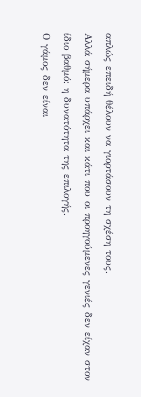απλώς επειδή θέλουν να γιορτάσουν τη σχέση τους.
Αλλά σήμερα υπάρχει και κάτι που οι προηγούμενες γενιές δεν είχαν στον ίδιο βαθμό: η δυνατότητα της επιλογής.
Ο γάμος δεν είναι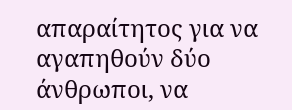απαραίτητος για να αγαπηθούν δύο άνθρωποι, να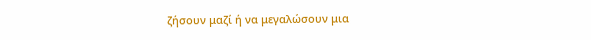ζήσουν μαζί ή να μεγαλώσουν μια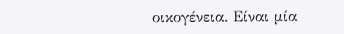οικογένεια. Είναι μία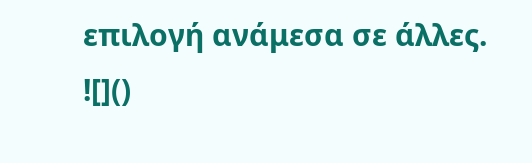επιλογή ανάμεσα σε άλλες.
![]()